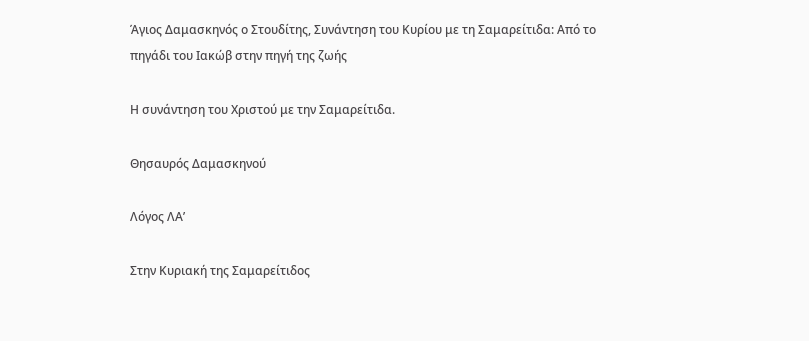Άγιος Δαμασκηνός ο Στουδίτης, Συνάντηση του Κυρίου με τη Σαμαρείτιδα: Από το πηγάδι του Ιακώβ στην πηγή της ζωής

Η συνάντηση του Χριστού με την Σαμαρείτιδα.

Θησαυρός Δαμασκηνού

Λόγος ΛΑ’

Στην Κυριακή της Σαμαρείτιδος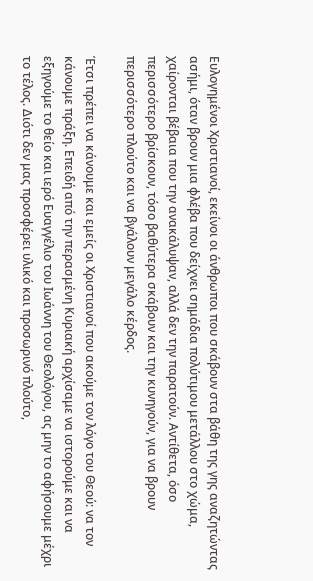Ευλογημένοι Χριστιανοί, εκείνοι οι άνθρωποι που σκάβουν στα βάθη της γης αναζητώντας ασήμι, όταν βρουν μια φλέβα που δείχνει σημάδια πολύτιμου μετάλλου στο χώμα, χαίρονται βέβαια που την ανακάλυψαν, αλλά δεν την παρατούν. Αντίθετα, όσο περισσότερο βρίσκουν, τόσο βαθύτερα σκάβουν και την κυνηγούν, για να βρουν περισσότερο πλούτο και να βγάλουν μεγάλο κέρδος.

Έτσι πρέπει να κάνουμε και εμείς οι Χριστιανοί που ακούμε τον λόγο του Θεού: να τον κάνουμε πράξη. Επειδή από την περασμένη Κυριακή αρχίσαμε να ιστορούμε και να εξηγούμε το θείο και ιερό Ευαγγέλιο του Ιωάννη του Θεολόγου, ας μην το αφήσουμε μέχρι το τέλος. Διότι δεν μας προσφέρει υλικό και προσωρινό πλούτο,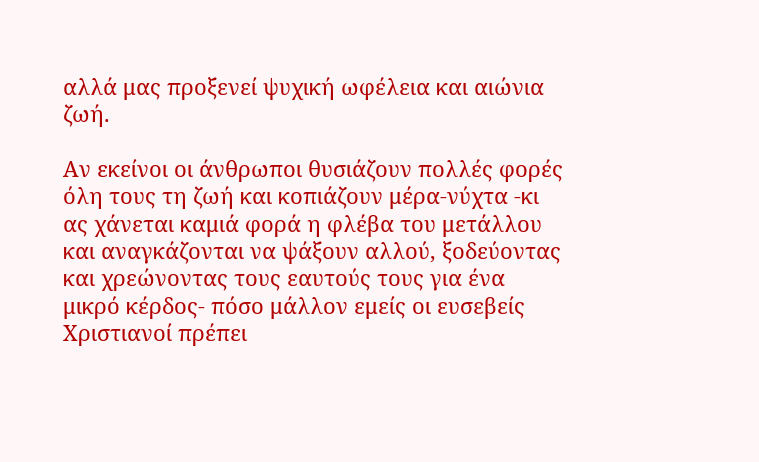αλλά μας προξενεί ψυχική ωφέλεια και αιώνια ζωή.

Αν εκείνοι οι άνθρωποι θυσιάζουν πολλές φορές όλη τους τη ζωή και κοπιάζουν μέρα-νύχτα -κι ας χάνεται καμιά φορά η φλέβα του μετάλλου και αναγκάζονται να ψάξουν αλλού, ξοδεύοντας και χρεώνοντας τους εαυτούς τους για ένα μικρό κέρδος- πόσο μάλλον εμείς οι ευσεβείς Χριστιανοί πρέπει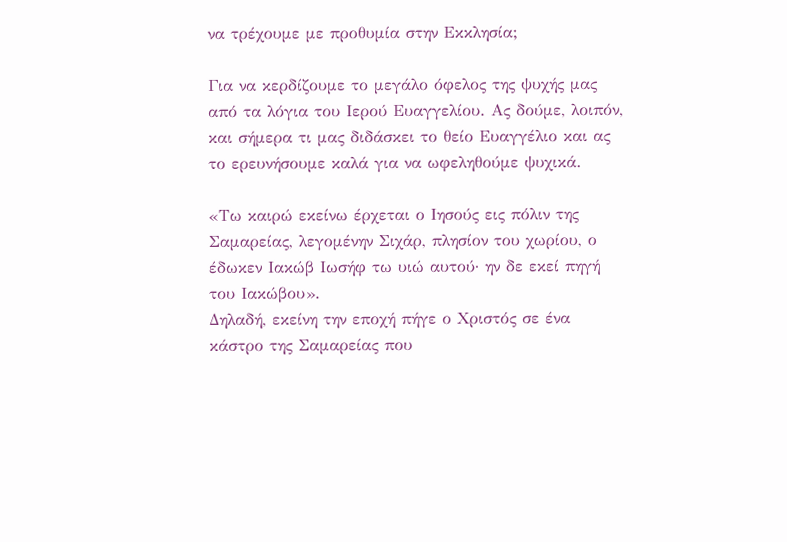να τρέχουμε με προθυμία στην Εκκλησία;

Για να κερδίζουμε το μεγάλο όφελος της ψυχής μας από τα λόγια του Ιερού Ευαγγελίου. Ας δούμε, λοιπόν, και σήμερα τι μας διδάσκει το θείο Ευαγγέλιο και ας το ερευνήσουμε καλά για να ωφεληθούμε ψυχικά.

«Τω καιρώ εκείνω έρχεται ο Ιησούς εις πόλιν της Σαμαρείας, λεγομένην Σιχάρ, πλησίον του χωρίου, ο έδωκεν Ιακώβ Ιωσήφ τω υιώ αυτού· ην δε εκεί πηγή του Ιακώβου».
Δηλαδή, εκείνη την εποχή πήγε ο Χριστός σε ένα κάστρο της Σαμαρείας που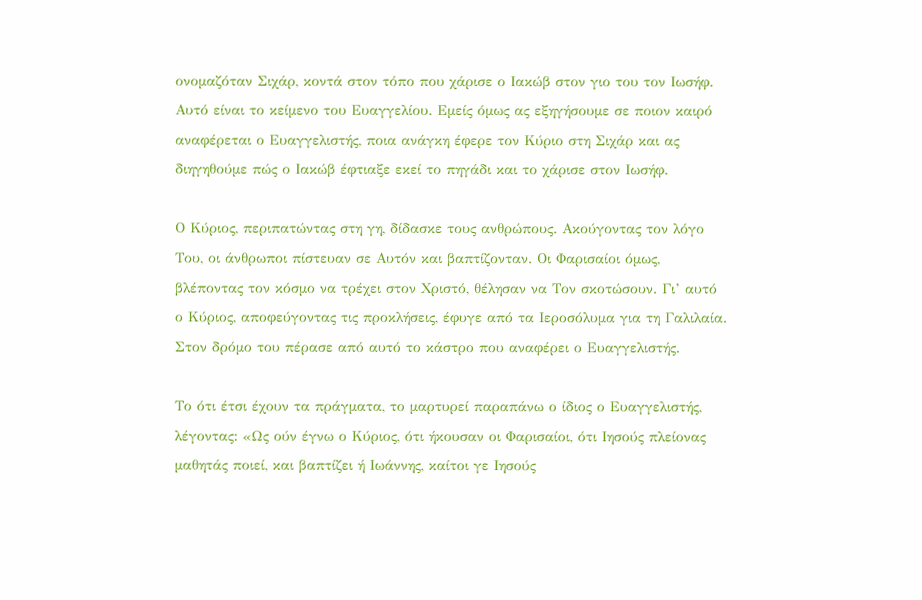ονομαζόταν Σιχάρ, κοντά στον τόπο που χάρισε ο Ιακώβ στον γιο του τον Ιωσήφ.
Αυτό είναι το κείμενο του Ευαγγελίου. Εμείς όμως ας εξηγήσουμε σε ποιον καιρό αναφέρεται ο Ευαγγελιστής, ποια ανάγκη έφερε τον Κύριο στη Σιχάρ και ας διηγηθούμε πώς ο Ιακώβ έφτιαξε εκεί το πηγάδι και το χάρισε στον Ιωσήφ.

Ο Κύριος, περιπατώντας στη γη, δίδασκε τους ανθρώπους. Ακούγοντας τον λόγο Του, οι άνθρωποι πίστευαν σε Αυτόν και βαπτίζονταν. Οι Φαρισαίοι όμως, βλέποντας τον κόσμο να τρέχει στον Χριστό, θέλησαν να Τον σκοτώσουν. Γι’ αυτό ο Κύριος, αποφεύγοντας τις προκλήσεις, έφυγε από τα Ιεροσόλυμα για τη Γαλιλαία. Στον δρόμο του πέρασε από αυτό το κάστρο που αναφέρει ο Ευαγγελιστής.

Το ότι έτσι έχουν τα πράγματα, το μαρτυρεί παραπάνω ο ίδιος ο Ευαγγελιστής, λέγοντας: «Ως ούν έγνω ο Κύριος, ότι ήκουσαν οι Φαρισαίοι, ότι Ιησούς πλείονας μαθητάς ποιεί, και βαπτίζει ή Ιωάννης, καίτοι γε Ιησούς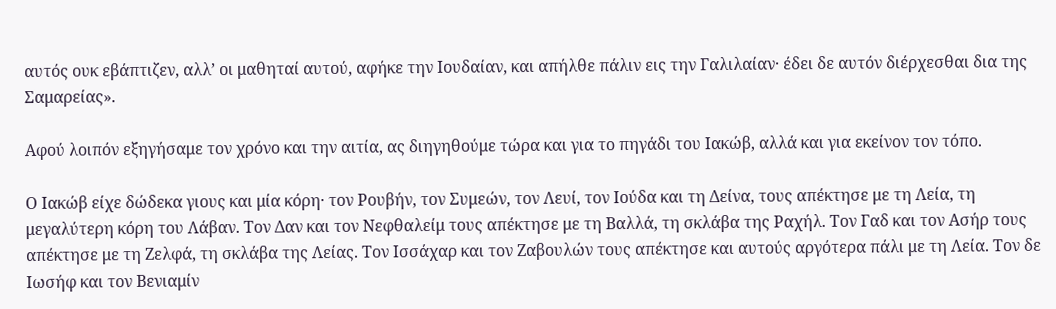αυτός ουκ εβάπτιζεν, αλλ’ οι μαθηταί αυτού, αφήκε την Ιουδαίαν, και απήλθε πάλιν εις την Γαλιλαίαν· έδει δε αυτόν διέρχεσθαι δια της Σαμαρείας».

Αφού λοιπόν εξηγήσαμε τον χρόνο και την αιτία, ας διηγηθούμε τώρα και για το πηγάδι του Ιακώβ, αλλά και για εκείνον τον τόπο.

Ο Ιακώβ είχε δώδεκα γιους και μία κόρη· τον Ρουβήν, τον Συμεών, τον Λευί, τον Ιούδα και τη Δείνα, τους απέκτησε με τη Λεία, τη μεγαλύτερη κόρη του Λάβαν. Τον Δαν και τον Νεφθαλείμ τους απέκτησε με τη Βαλλά, τη σκλάβα της Ραχήλ. Τον Γαδ και τον Ασήρ τους απέκτησε με τη Ζελφά, τη σκλάβα της Λείας. Τον Ισσάχαρ και τον Ζαβουλών τους απέκτησε και αυτούς αργότερα πάλι με τη Λεία. Τον δε Ιωσήφ και τον Βενιαμίν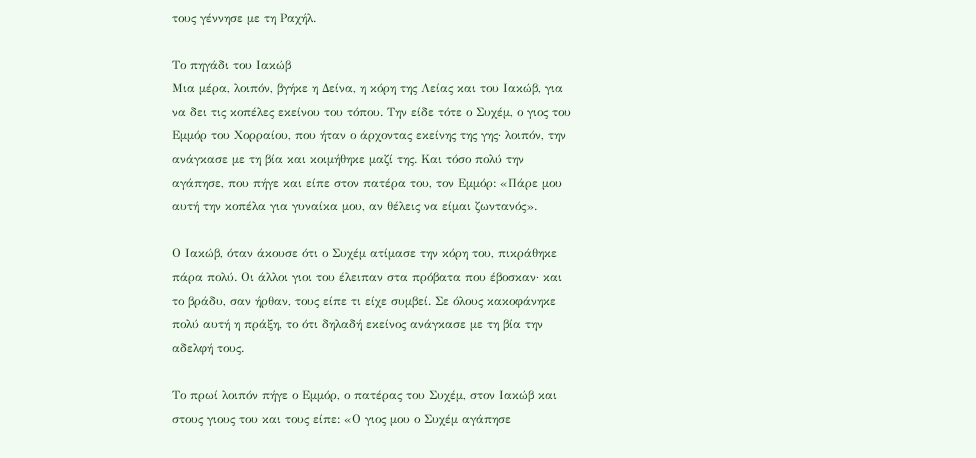τους γέννησε με τη Ραχήλ.

Το πηγάδι του Ιακώβ
Μια μέρα, λοιπόν, βγήκε η Δείνα, η κόρη της Λείας και του Ιακώβ, για να δει τις κοπέλες εκείνου του τόπου. Την είδε τότε ο Συχέμ, ο γιος του Εμμόρ του Χορραίου, που ήταν ο άρχοντας εκείνης της γης· λοιπόν, την ανάγκασε με τη βία και κοιμήθηκε μαζί της. Και τόσο πολύ την αγάπησε, που πήγε και είπε στον πατέρα του, τον Εμμόρ: «Πάρε μου αυτή την κοπέλα για γυναίκα μου, αν θέλεις να είμαι ζωντανός».

Ο Ιακώβ, όταν άκουσε ότι ο Συχέμ ατίμασε την κόρη του, πικράθηκε πάρα πολύ. Οι άλλοι γιοι του έλειπαν στα πρόβατα που έβοσκαν· και το βράδυ, σαν ήρθαν, τους είπε τι είχε συμβεί. Σε όλους κακοφάνηκε πολύ αυτή η πράξη, το ότι δηλαδή εκείνος ανάγκασε με τη βία την αδελφή τους.

Το πρωί λοιπόν πήγε ο Εμμόρ, ο πατέρας του Συχέμ, στον Ιακώβ και στους γιους του και τους είπε: «Ο γιος μου ο Συχέμ αγάπησε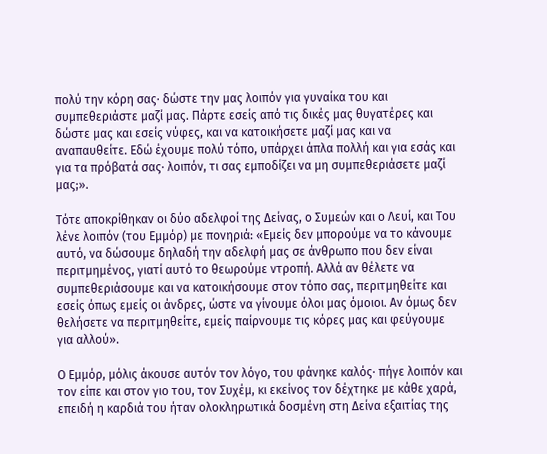πολύ την κόρη σας· δώστε την μας λοιπόν για γυναίκα του και συμπεθεριάστε μαζί μας. Πάρτε εσείς από τις δικές μας θυγατέρες και δώστε μας και εσείς νύφες, και να κατοικήσετε μαζί μας και να αναπαυθείτε. Εδώ έχουμε πολύ τόπο, υπάρχει άπλα πολλή και για εσάς και για τα πρόβατά σας· λοιπόν, τι σας εμποδίζει να μη συμπεθεριάσετε μαζί μας;».

Τότε αποκρίθηκαν οι δύο αδελφοί της Δείνας, ο Συμεών και ο Λευί, και Του λένε λοιπόν (του Εμμόρ) με πονηριά: «Εμείς δεν μπορούμε να το κάνουμε αυτό, να δώσουμε δηλαδή την αδελφή μας σε άνθρωπο που δεν είναι περιτμημένος, γιατί αυτό το θεωρούμε ντροπή. Αλλά αν θέλετε να συμπεθεριάσουμε και να κατοικήσουμε στον τόπο σας, περιτμηθείτε και εσείς όπως εμείς οι άνδρες, ώστε να γίνουμε όλοι μας όμοιοι. Αν όμως δεν θελήσετε να περιτμηθείτε, εμείς παίρνουμε τις κόρες μας και φεύγουμε για αλλού».

Ο Εμμόρ, μόλις άκουσε αυτόν τον λόγο, του φάνηκε καλός· πήγε λοιπόν και τον είπε και στον γιο του, τον Συχέμ, κι εκείνος τον δέχτηκε με κάθε χαρά, επειδή η καρδιά του ήταν ολοκληρωτικά δοσμένη στη Δείνα εξαιτίας της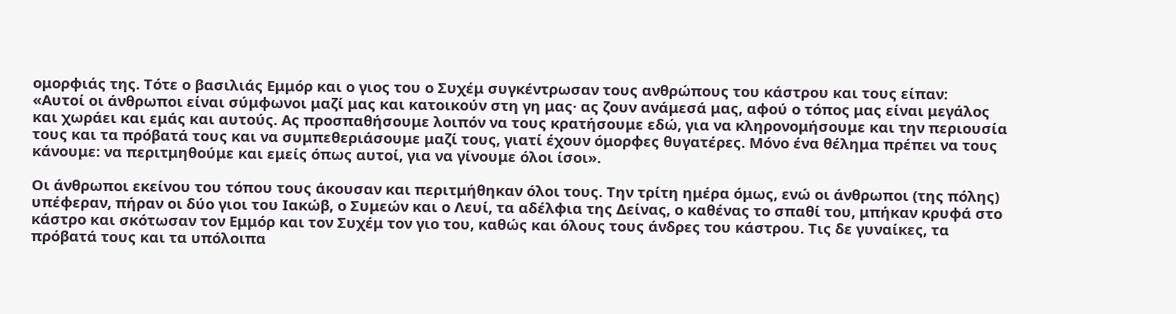ομορφιάς της. Τότε ο βασιλιάς Εμμόρ και ο γιος του ο Συχέμ συγκέντρωσαν τους ανθρώπους του κάστρου και τους είπαν:
«Αυτοί οι άνθρωποι είναι σύμφωνοι μαζί μας και κατοικούν στη γη μας· ας ζουν ανάμεσά μας, αφού ο τόπος μας είναι μεγάλος και χωράει και εμάς και αυτούς. Ας προσπαθήσουμε λοιπόν να τους κρατήσουμε εδώ, για να κληρονομήσουμε και την περιουσία τους και τα πρόβατά τους και να συμπεθεριάσουμε μαζί τους, γιατί έχουν όμορφες θυγατέρες. Μόνο ένα θέλημα πρέπει να τους κάνουμε: να περιτμηθούμε και εμείς όπως αυτοί, για να γίνουμε όλοι ίσοι».

Οι άνθρωποι εκείνου του τόπου τους άκουσαν και περιτμήθηκαν όλοι τους. Την τρίτη ημέρα όμως, ενώ οι άνθρωποι (της πόλης) υπέφεραν, πήραν οι δύο γιοι του Ιακώβ, ο Συμεών και ο Λευί, τα αδέλφια της Δείνας, ο καθένας το σπαθί του, μπήκαν κρυφά στο κάστρο και σκότωσαν τον Εμμόρ και τον Συχέμ τον γιο του, καθώς και όλους τους άνδρες του κάστρου. Τις δε γυναίκες, τα πρόβατά τους και τα υπόλοιπα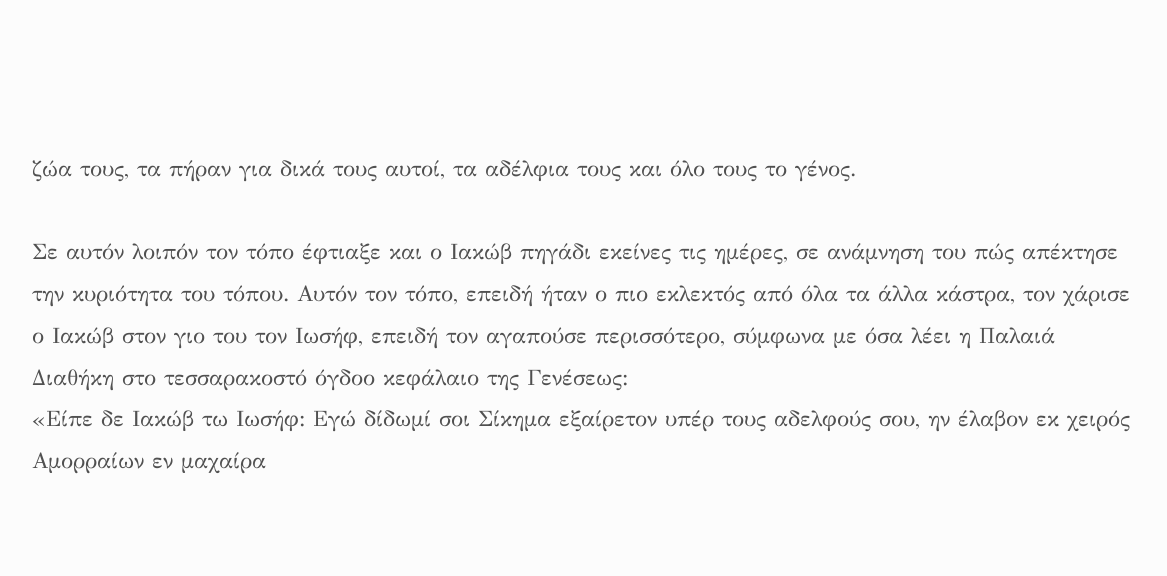ζώα τους, τα πήραν για δικά τους αυτοί, τα αδέλφια τους και όλο τους το γένος.

Σε αυτόν λοιπόν τον τόπο έφτιαξε και ο Ιακώβ πηγάδι εκείνες τις ημέρες, σε ανάμνηση του πώς απέκτησε την κυριότητα του τόπου. Αυτόν τον τόπο, επειδή ήταν ο πιο εκλεκτός από όλα τα άλλα κάστρα, τον χάρισε ο Ιακώβ στον γιο του τον Ιωσήφ, επειδή τον αγαπούσε περισσότερο, σύμφωνα με όσα λέει η Παλαιά Διαθήκη στο τεσσαρακοστό όγδοο κεφάλαιο της Γενέσεως:
«Είπε δε Ιακώβ τω Ιωσήφ: Εγώ δίδωμί σοι Σίκημα εξαίρετον υπέρ τους αδελφούς σου, ην έλαβον εκ χειρός Αμορραίων εν μαχαίρα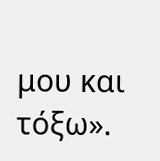μου και τόξω».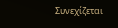Συνεχίζεται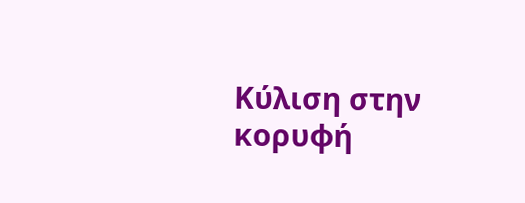Κύλιση στην κορυφή